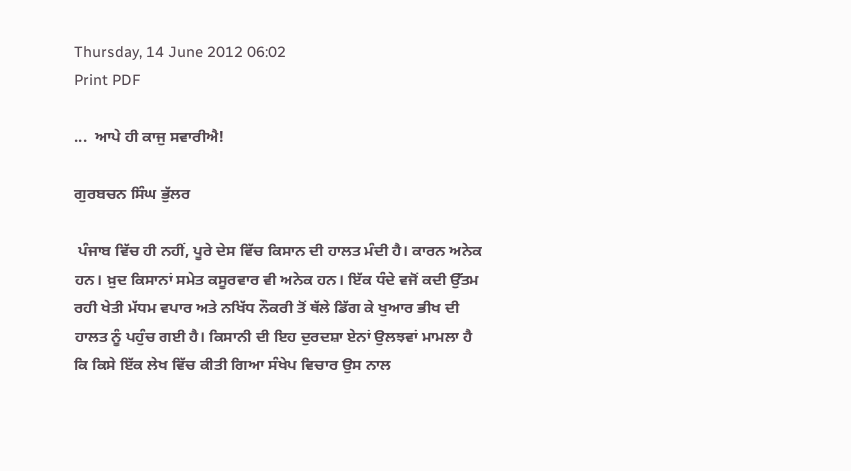Thursday, 14 June 2012 06:02
Print PDF

...  ਆਪੇ ਹੀ ਕਾਜੁ ਸਵਾਰੀਐ!

ਗੁਰਬਚਨ ਸਿੰਘ ਭੁੱਲਰ

 ਪੰਜਾਬ ਵਿੱਚ ਹੀ ਨਹੀਂ, ਪੂਰੇ ਦੇਸ ਵਿੱਚ ਕਿਸਾਨ ਦੀ ਹਾਲਤ ਮੰਦੀ ਹੈ। ਕਾਰਨ ਅਨੇਕ ਹਨ। ਖ਼ੁਦ ਕਿਸਾਨਾਂ ਸਮੇਤ ਕਸੂਰਵਾਰ ਵੀ ਅਨੇਕ ਹਨ। ਇੱਕ ਧੰਦੇ ਵਜੋਂ ਕਦੀ ਉੱਤਮ ਰਹੀ ਖੇਤੀ ਮੱਧਮ ਵਪਾਰ ਅਤੇ ਨਖਿੱਧ ਨੌਕਰੀ ਤੋਂ ਥੱਲੇ ਡਿੱਗ ਕੇ ਖੁਆਰ ਭੀਖ ਦੀ ਹਾਲਤ ਨੂੰ ਪਹੁੰਚ ਗਈ ਹੈ। ਕਿਸਾਨੀ ਦੀ ਇਹ ਦੁਰਦਸ਼ਾ ਏਨਾਂ ਉਲਝਵਾਂ ਮਾਮਲਾ ਹੈ ਕਿ ਕਿਸੇ ਇੱਕ ਲੇਖ ਵਿੱਚ ਕੀਤੀ ਗਿਆ ਸੰਖੇਪ ਵਿਚਾਰ ਉਸ ਨਾਲ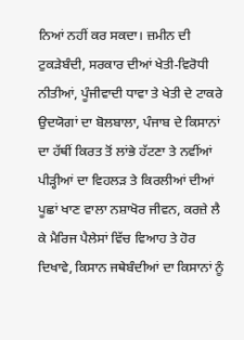ਨਿਆਂ ਨਹੀਂ ਕਰ ਸਕਦਾ। ਜ਼ਮੀਨ ਦੀ ਟੁਕੜੇਬੰਦੀ, ਸਰਕਾਰ ਦੀਆਂ ਖੇਤੀ-ਵਿਰੋਧੀ ਨੀਤੀਆਂ, ਪੂੰਜੀਵਾਦੀ ਧਾਵਾ ਤੇ ਖੇਤੀ ਦੇ ਟਾਕਰੇ ਉਦਯੋਗਾਂ ਦਾ ਬੋਲਬਾਲਾ, ਪੰਜਾਬ ਦੇ ਕਿਸਾਨਾਂ ਦਾ ਹੱਥੀਂ ਕਿਰਤ ਤੋਂ ਲਾਂਭੇ ਹੱਟਣਾ ਤੇ ਨਵੀਂਆਂ ਪੀੜ੍ਹੀਆਂ ਦਾ ਵਿਹਲੜ ਤੇ ਕਿਰਲੀਆਂ ਦੀਆਂ ਪੂਛਾਂ ਖਾਣ ਵਾਲਾ ਨਸ਼ਾਖੋਰ ਜੀਵਨ, ਕਰਜ਼ੇ ਲੈ ਕੇ ਮੈਰਿਜ ਪੈਲੇਸਾਂ ਵਿੱਚ ਵਿਆਹ ਤੇ ਹੋਰ ਦਿਖਾਵੇ, ਕਿਸਾਨ ਜਥੇਬੰਦੀਆਂ ਦਾ ਕਿਸਾਨਾਂ ਨੂੰ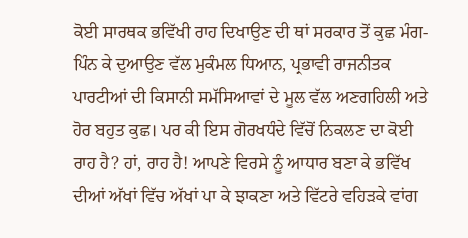ਕੋਈ ਸਾਰਥਕ ਭਵਿੱਖੀ ਰਾਹ ਦਿਖਾਉਣ ਦੀ ਥਾਂ ਸਰਕਾਰ ਤੋਂ ਕੁਛ ਮੰਗ-ਪਿੰਨ ਕੇ ਦੁਆਉਣ ਵੱਲ ਮੁਕੰਮਲ ਧਿਆਨ, ਪ੍ਰਭਾਵੀ ਰਾਜਨੀਤਕ ਪਾਰਟੀਆਂ ਦੀ ਕਿਸਾਨੀ ਸਮੱਸਿਆਵਾਂ ਦੇ ਮੂਲ ਵੱਲ ਅਣਗਹਿਲੀ ਅਤੇ ਹੋਰ ਬਹੁਤ ਕੁਛ। ਪਰ ਕੀ ਇਸ ਗੋਰਖਧੰਦੇ ਵਿੱਚੋਂ ਨਿਕਲਣ ਦਾ ਕੋਈ ਰਾਹ ਹੈ? ਹਾਂ, ਰਾਹ ਹੈ! ਆਪਣੇ ਵਿਰਸੇ ਨੂੰ ਆਧਾਰ ਬਣਾ ਕੇ ਭਵਿੱਖ ਦੀਆਂ ਅੱਖਾਂ ਵਿੱਚ ਅੱਖਾਂ ਪਾ ਕੇ ਝਾਕਣਾ ਅਤੇ ਵਿੱਟਰੇ ਵਹਿੜਕੇ ਵਾਂਗ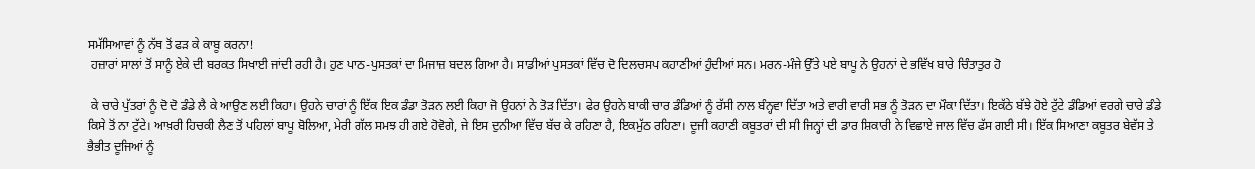ਸਮੱਸਿਆਵਾਂ ਨੂੰ ਨੱਥ ਤੋਂ ਫੜ ਕੇ ਕਾਬੂ ਕਰਨਾ!
 ਹਜ਼ਾਰਾਂ ਸਾਲਾਂ ਤੋਂ ਸਾਨੂੰ ਏਕੇ ਦੀ ਬਰਕਤ ਸਿਖਾਈ ਜਾਂਦੀ ਰਹੀ ਹੈ। ਹੁਣ ਪਾਠ-ਪੁਸਤਕਾਂ ਦਾ ਮਿਜਾਜ਼ ਬਦਲ ਗਿਆ ਹੈ। ਸਾਡੀਆਂ ਪੁਸਤਕਾਂ ਵਿੱਚ ਦੋ ਦਿਲਚਸਪ ਕਹਾਣੀਆਂ ਹੁੰਦੀਆਂ ਸਨ। ਮਰਨ-ਮੰਜੇ ਉੱਤੇ ਪਏ ਬਾਪੂ ਨੇ ਉਹਨਾਂ ਦੇ ਭਵਿੱਖ ਬਾਰੇ ਚਿੰਤਾਤੁਰ ਹੋ

 ਕੇ ਚਾਰੇ ਪੁੱਤਰਾਂ ਨੂੰ ਦੋ ਦੋ ਡੰਡੇ ਲੈ ਕੇ ਆਉਣ ਲਈ ਕਿਹਾ। ਉਹਨੇ ਚਾਰਾਂ ਨੂੰ ਇੱਕ ਇਕ ਡੰਡਾ ਤੋੜਨ ਲਈ ਕਿਹਾ ਜੋ ਉਹਨਾਂ ਨੇ ਤੋੜ ਦਿੱਤਾ। ਫੇਰ ਉਹਨੇ ਬਾਕੀ ਚਾਰ ਡੰਡਿਆਂ ਨੂੰ ਰੱਸੀ ਨਾਲ ਬੰਨ੍ਹਵਾ ਦਿੱਤਾ ਅਤੇ ਵਾਰੀ ਵਾਰੀ ਸਭ ਨੂੰ ਤੋੜਨ ਦਾ ਮੌਕਾ ਦਿੱਤਾ। ਇਕੱਠੇ ਬੱਝੇ ਹੋਏ ਟੁੱਟੇ ਡੰਡਿਆਂ ਵਰਗੇ ਚਾਰੇ ਡੰਡੇ ਕਿਸੇ ਤੋਂ ਨਾ ਟੁੱਟੇ। ਆਖ਼ਰੀ ਹਿਚਕੀ ਲੈਣ ਤੋਂ ਪਹਿਲਾਂ ਬਾਪੂ ਬੋਲਿਆ, ਮੇਰੀ ਗੱਲ ਸਮਝ ਹੀ ਗਏ ਹੋਵੋਗੇ, ਜੇ ਇਸ ਦੁਨੀਆ ਵਿੱਚ ਬੱਚ ਕੇ ਰਹਿਣਾ ਹੈ, ਇਕਮੁੱਠ ਰਹਿਣਾ। ਦੂਜੀ ਕਹਾਣੀ ਕਬੂਤਰਾਂ ਦੀ ਸੀ ਜਿਨ੍ਹਾਂ ਦੀ ਡਾਰ ਸ਼ਿਕਾਰੀ ਨੇ ਵਿਛਾਏ ਜਾਲ ਵਿੱਚ ਫੱਸ ਗਈ ਸੀ। ਇੱਕ ਸਿਆਣਾ ਕਬੂਤਰ ਬੇਵੱਸ ਤੇ ਭੈਭੀਤ ਦੂਜਿਆਂ ਨੂੰ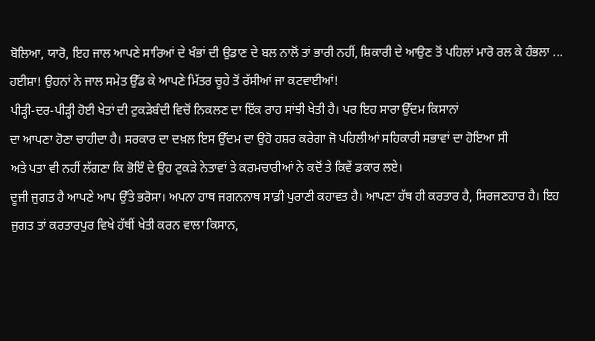ਬੋਲਿਆ, ਯਾਰੋ, ਇਹ ਜਾਲ ਆਪਣੇ ਸਾਰਿਆਂ ਦੇ ਖੰਭਾਂ ਦੀ ਉਡਾਣ ਦੇ ਬਲ ਨਾਲੋਂ ਤਾਂ ਭਾਰੀ ਨਹੀਂ, ਸ਼ਿਕਾਰੀ ਦੇ ਆਉਣ ਤੋਂ ਪਹਿਲਾਂ ਮਾਰੋ ਰਲ ਕੇ ਹੰਭਲਾ ...  ਹਈਸ਼ਾ! ਉਹਨਾਂ ਨੇ ਜਾਲ ਸਮੇਤ ਉੱਡ ਕੇ ਆਪਣੇ ਮਿੱਤਰ ਚੂਹੇ ਤੋਂ ਰੱਸੀਆਂ ਜਾ ਕਟਵਾਈਆਂ!
ਪੀੜ੍ਹੀ-ਦਰ-ਪੀੜ੍ਹੀ ਹੋਈ ਖੇਤਾਂ ਦੀ ਟੁਕੜੇਬੰਦੀ ਵਿਚੋਂ ਨਿਕਲਣ ਦਾ ਇੱਕ ਰਾਹ ਸਾਂਝੀ ਖੇਤੀ ਹੈ। ਪਰ ਇਹ ਸਾਰਾ ਉੱਦਮ ਕਿਸਾਨਾਂ
ਦਾ ਆਪਣਾ ਹੋਣਾ ਚਾਹੀਦਾ ਹੈ। ਸਰਕਾਰ ਦਾ ਦਖ਼ਲ ਇਸ ਉੱਦਮ ਦਾ ਉਹੋ ਹਸ਼ਰ ਕਰੇਗਾ ਜੋ ਪਹਿਲੀਆਂ ਸਹਿਕਾਰੀ ਸਭਾਵਾਂ ਦਾ ਹੋਇਆ ਸੀ
ਅਤੇ ਪਤਾ ਵੀ ਨਹੀਂ ਲੱਗਣਾ ਕਿ ਭੋਇੰ ਦੇ ਉਹ ਟੁਕੜੇ ਨੇਤਾਵਾਂ ਤੇ ਕਰਮਚਾਰੀਆਂ ਨੇ ਕਦੋਂ ਤੇ ਕਿਵੇਂ ਡਕਾਰ ਲਏ।
ਦੂਜੀ ਜੁਗਤ ਹੈ ਆਪਣੇ ਆਪ ਉੱਤੇ ਭਰੋਸਾ। ਅਪਨਾ ਹਾਥ ਜਗਨਨਾਥ ਸਾਡੀ ਪੁਰਾਣੀ ਕਹਾਵਤ ਹੈ। ਆਪਣਾ ਹੱਥ ਹੀ ਕਰਤਾਰ ਹੈ, ਸਿਰਜਣਹਾਰ ਹੈ। ਇਹ ਜੁਗਤ ਤਾਂ ਕਰਤਾਰਪੁਰ ਵਿਖੇ ਹੱਥੀਂ ਖੇਤੀ ਕਰਨ ਵਾਲਾ ਕਿਸਾਨ,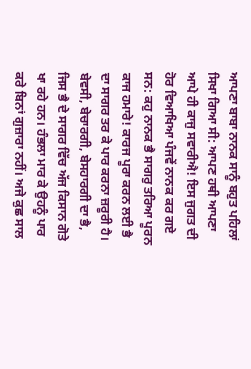ਆਪਣਾ ਬਾਬਾ ਨਾਨਕ ਸਾਨੂੰ ਬਹੁਤ ਪਹਿਲਾਂ ਸਿਖਾ ਗਿਆ ਸੀ: ਆਪਣ ਹਥੀ ਆਪਣਾ ਆਪੇ ਹੀ ਕਾਜੁ ਸਵਾਰੀਐ! ਇਸ ਜੁਗਤ ਦੀ ਹੋਰ ਵਿਆਖਿਆ ਪੰਜਵੇਂ ਨਾਨਕ ਕਰ ਗਏ ਸਨ: ਕਹੁ ਨਾਨਕ ਭੈ ਸਾਗਰੁ ਤਰਿਆ ਪੂਰਨ ਕਾਜ ਹਮਾਰੇ! ਕਾਰਜ ਪੂਰਾ ਕਰਨ ਲਈ ਭੈ ਦਾ ਸਾਗਰ ਤਰ ਕੇ ਪਾਰ ਕਰਨਾ ਜ਼ਰੂਰੀ ਹੈ। ਬੇਵਸੀ, ਬੇਚਾਰਗੀ, ਬੇਸਹਾਰਗੀ ਦਾ ਭੈ, ਜਿਸ ਭੈ ਦੇ ਸਾਗਰ ਵਿੱਚ ਅੱਜ ਕਿਸਾਨ ਗੋਤੇ ਖਾ ਰਹੇ ਹਨ। ਹੰਭਲਾ ਮਾਰ ਕੇ ਉਹਨੂੰ ਪਾਰ ਕਰੇ ਬਿਨਾਂ ਗੁਜ਼ਾਰਾ ਨਹੀਂ। ਅਜੇ ਕੁਛ ਸਾਲ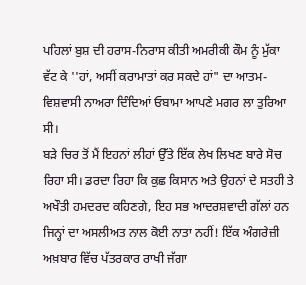ਪਹਿਲਾਂ ਬੁਸ਼ ਦੀ ਹਰਾਸ-ਨਿਰਾਸ ਕੀਤੀ ਅਮਰੀਕੀ ਕੌਮ ਨੂੰ ਮੁੱਕਾ ਵੱਟ ਕੇ ''ਹਾਂ, ਅਸੀਂ ਕਰਾਮਾਤਾਂ ਕਰ ਸਕਦੇ ਹਾਂ" ਦਾ ਆਤਮ-ਵਿਸ਼ਵਾਸੀ ਨਾਅਰਾ ਦਿੰਦਿਆਂ ਓਬਾਮਾ ਆਪਣੇ ਮਗਰ ਲਾ ਤੁਰਿਆ ਸੀ।
ਬੜੇ ਚਿਰ ਤੋਂ ਮੈਂ ਇਹਨਾਂ ਲੀਹਾਂ ਉੱਤੇ ਇੱਕ ਲੇਖ ਲਿਖਣ ਬਾਰੇ ਸੋਚ ਰਿਹਾ ਸੀ। ਡਰਦਾ ਰਿਹਾ ਕਿ ਕੁਛ ਕਿਸਾਨ ਅਤੇ ਉਹਨਾਂ ਦੇ ਸਤਹੀ ਤੇ ਅਖੌਤੀ ਹਮਦਰਦ ਕਹਿਣਗੇ, ਇਹ ਸਭ ਆਦਰਸ਼ਵਾਦੀ ਗੱਲਾਂ ਹਨ ਜਿਨ੍ਹਾਂ ਦਾ ਅਸਲੀਅਤ ਨਾਲ ਕੋਈ ਨਾਤਾ ਨਹੀਂ! ਇੱਕ ਅੰਗਰੇਜ਼ੀ ਅਖ਼ਬਾਰ ਵਿੱਚ ਪੱਤਰਕਾਰ ਰਾਖੀ ਜੱਗਾ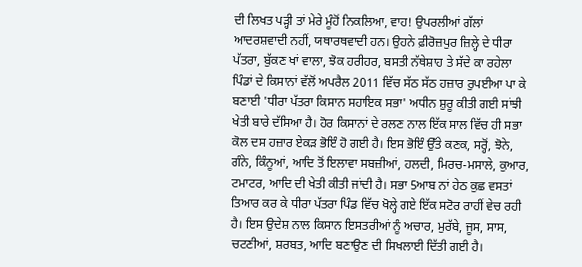ਦੀ ਲਿਖਤ ਪੜ੍ਹੀ ਤਾਂ ਮੇਰੇ ਮੂੰਹੋਂ ਨਿਕਲਿਆ, ਵਾਹ! ਉਪਰਲੀਆਂ ਗੱਲਾਂ ਆਦਰਸ਼ਵਾਦੀ ਨਹੀਂ, ਯਥਾਰਥਵਾਦੀ ਹਨ। ਉਹਨੇ ਫ਼ੀਰੋਜ਼ਪੁਰ ਜ਼ਿਲ੍ਹੇ ਦੇ ਧੀਰਾ ਪੱਤਰਾ, ਬੁੱਕਣ ਖਾਂ ਵਾਲਾ, ਝੋਕ ਹਰੀਹਰ, ਬਸਤੀ ਨੱਥੇਸ਼ਾਹ ਤੇ ਸੱਦੇ ਕਾ ਰਹੇਲਾ ਪਿੰਡਾਂ ਦੇ ਕਿਸਾਨਾਂ ਵੱਲੋਂ ਅਪਰੈਲ 2011 ਵਿੱਚ ਸੱਠ ਸੱਠ ਹਜ਼ਾਰ ਰੁਪਈਆ ਪਾ ਕੇ ਬਣਾਈ 'ਧੀਰਾ ਪੱਤਰਾ ਕਿਸਾਨ ਸਹਾਇਕ ਸਭਾ' ਅਧੀਨ ਸ਼ੁਰੂ ਕੀਤੀ ਗਈ ਸਾਂਝੀ ਖੇਤੀ ਬਾਰੇ ਦੱਸਿਆ ਹੈ। ਹੋਰ ਕਿਸਾਨਾਂ ਦੇ ਰਲਣ ਨਾਲ ਇੱਕ ਸਾਲ ਵਿੱਚ ਹੀ ਸਭਾ ਕੋਲ ਦਸ ਹਜ਼ਾਰ ਏਕੜ ਭੋਇੰ ਹੋ ਗਈ ਹੈ। ਇਸ ਭੋਇੰ ਉੱਤੇ ਕਣਕ, ਸਰ੍ਹੋਂ, ਝੋਨੇ, ਗੰਨੇ, ਕਿੰਨੂਆਂ, ਆਦਿ ਤੋਂ ਇਲਾਵਾ ਸਬਜ਼ੀਆਂ, ਹਲਦੀ, ਮਿਰਚ-ਮਸਾਲੇ, ਕੁਆਰ, ਟਮਾਟਰ, ਆਦਿ ਦੀ ਖੇਤੀ ਕੀਤੀ ਜਾਂਦੀ ਹੈ। ਸਭਾ 5ਆਬ ਨਾਂ ਹੇਠ ਕੁਛ ਵਸਤਾਂ ਤਿਆਰ ਕਰ ਕੇ ਧੀਰਾ ਪੱਤਰਾ ਪਿੰਡ ਵਿੱਚ ਖੋਲ੍ਹੇ ਗਏ ਇੱਕ ਸਟੋਰ ਰਾਹੀਂ ਵੇਚ ਰਹੀ ਹੈ। ਇਸ ਉਦੇਸ਼ ਨਾਲ ਕਿਸਾਨ ਇਸਤਰੀਆਂ ਨੂੰ ਅਚਾਰ, ਮੁਰੱਬੇ, ਜੂਸ, ਸਾਸ, ਚਟਣੀਆਂ, ਸ਼ਰਬਤ, ਆਦਿ ਬਣਾਉਣ ਦੀ ਸਿਖਲਾਈ ਦਿੱਤੀ ਗਈ ਹੈ।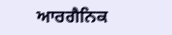ਆਰਗੈਨਿਕ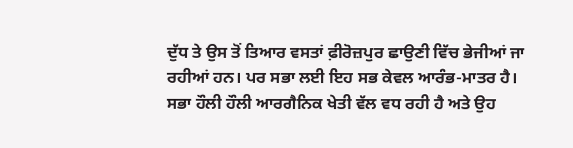ਦੁੱਧ ਤੇ ਉਸ ਤੋਂ ਤਿਆਰ ਵਸਤਾਂ ਫ਼ੀਰੋਜ਼ਪੁਰ ਛਾਉਣੀ ਵਿੱਚ ਭੇਜੀਆਂ ਜਾ ਰਹੀਆਂ ਹਨ। ਪਰ ਸਭਾ ਲਈ ਇਹ ਸਭ ਕੇਵਲ ਆਰੰਭ-ਮਾਤਰ ਹੈ।
ਸਭਾ ਹੌਲੀ ਹੌਲੀ ਆਰਗੈਨਿਕ ਖੇਤੀ ਵੱਲ ਵਧ ਰਹੀ ਹੈ ਅਤੇ ਉਹ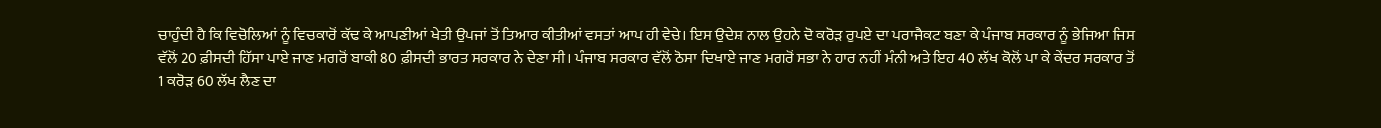ਚਾਹੁੰਦੀ ਹੈ ਕਿ ਵਿਚੋਲਿਆਂ ਨੂੰ ਵਿਚਕਾਰੋਂ ਕੱਢ ਕੇ ਆਪਣੀਆਂ ਖੇਤੀ ਉਪਜਾਂ ਤੋਂ ਤਿਆਰ ਕੀਤੀਆਂ ਵਸਤਾਂ ਆਪ ਹੀ ਵੇਚੇ। ਇਸ ਉਦੇਸ਼ ਨਾਲ ਉਹਨੇ ਦੋ ਕਰੋੜ ਰੁਪਏ ਦਾ ਪਰਾਜੈਕਟ ਬਣਾ ਕੇ ਪੰਜਾਬ ਸਰਕਾਰ ਨੂੰ ਭੇਜਿਆ ਜਿਸ ਵੱਲੋਂ 20 ਫ਼ੀਸਦੀ ਹਿੱਸਾ ਪਾਏ ਜਾਣ ਮਗਰੋਂ ਬਾਕੀ 80 ਫ਼ੀਸਦੀ ਭਾਰਤ ਸਰਕਾਰ ਨੇ ਦੇਣਾ ਸੀ। ਪੰਜਾਬ ਸਰਕਾਰ ਵੱਲੋਂ ਠੋਸਾ ਦਿਖਾਏ ਜਾਣ ਮਗਰੋਂ ਸਭਾ ਨੇ ਹਾਰ ਨਹੀਂ ਮੰਨੀ ਅਤੇ ਇਹ 40 ਲੱਖ ਕੋਲੋਂ ਪਾ ਕੇ ਕੇਂਦਰ ਸਰਕਾਰ ਤੋਂ 1 ਕਰੋੜ 60 ਲੱਖ ਲੈਣ ਦਾ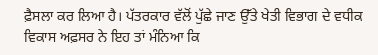ਫ਼ੈਸਲਾ ਕਰ ਲਿਆ ਹੈ। ਪੱਤਰਕਾਰ ਵੱਲੋਂ ਪੁੱਛੇ ਜਾਣ ਉੱਤੇ ਖੇਤੀ ਵਿਭਾਗ ਦੇ ਵਧੀਕ ਵਿਕਾਸ ਅਫ਼ਸਰ ਨੇ ਇਹ ਤਾਂ ਮੰਨਿਆ ਕਿ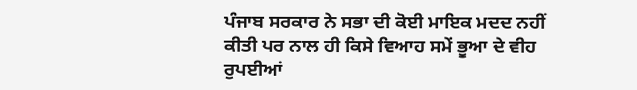ਪੰਜਾਬ ਸਰਕਾਰ ਨੇ ਸਭਾ ਦੀ ਕੋਈ ਮਾਇਕ ਮਦਦ ਨਹੀਂ ਕੀਤੀ ਪਰ ਨਾਲ ਹੀ ਕਿਸੇ ਵਿਆਹ ਸਮੇਂ ਭੂਆ ਦੇ ਵੀਹ ਰੁਪਈਆਂ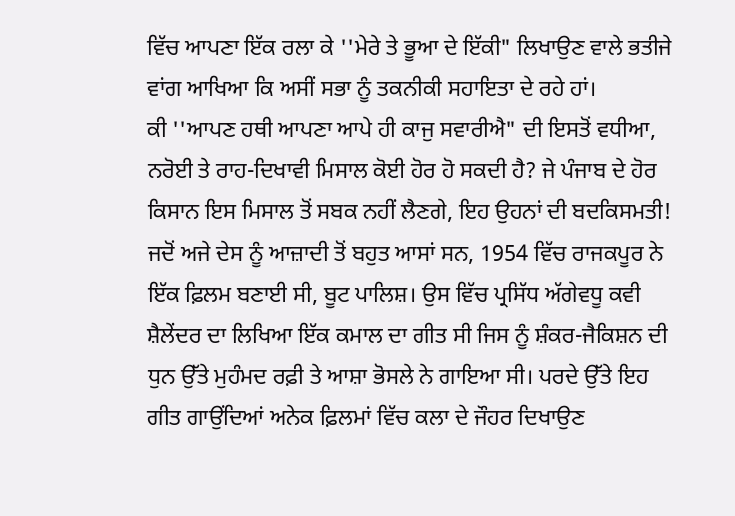ਵਿੱਚ ਆਪਣਾ ਇੱਕ ਰਲਾ ਕੇ ''ਮੇਰੇ ਤੇ ਭੂਆ ਦੇ ਇੱਕੀ" ਲਿਖਾਉਣ ਵਾਲੇ ਭਤੀਜੇ ਵਾਂਗ ਆਖਿਆ ਕਿ ਅਸੀਂ ਸਭਾ ਨੂੰ ਤਕਨੀਕੀ ਸਹਾਇਤਾ ਦੇ ਰਹੇ ਹਾਂ।
ਕੀ ''ਆਪਣ ਹਥੀ ਆਪਣਾ ਆਪੇ ਹੀ ਕਾਜੁ ਸਵਾਰੀਐ" ਦੀ ਇਸਤੋਂ ਵਧੀਆ, ਨਰੋਈ ਤੇ ਰਾਹ-ਦਿਖਾਵੀ ਮਿਸਾਲ ਕੋਈ ਹੋਰ ਹੋ ਸਕਦੀ ਹੈ? ਜੇ ਪੰਜਾਬ ਦੇ ਹੋਰ ਕਿਸਾਨ ਇਸ ਮਿਸਾਲ ਤੋਂ ਸਬਕ ਨਹੀਂ ਲੈਣਗੇ, ਇਹ ਉਹਨਾਂ ਦੀ ਬਦਕਿਸਮਤੀ!
ਜਦੋਂ ਅਜੇ ਦੇਸ ਨੂੰ ਆਜ਼ਾਦੀ ਤੋਂ ਬਹੁਤ ਆਸਾਂ ਸਨ, 1954 ਵਿੱਚ ਰਾਜਕਪੂਰ ਨੇ ਇੱਕ ਫ਼ਿਲਮ ਬਣਾਈ ਸੀ, ਬੂਟ ਪਾਲਿਸ਼। ਉਸ ਵਿੱਚ ਪ੍ਰਸਿੱਧ ਅੱਗੇਵਧੂ ਕਵੀ ਸ਼ੈਲੇਂਦਰ ਦਾ ਲਿਖਿਆ ਇੱਕ ਕਮਾਲ ਦਾ ਗੀਤ ਸੀ ਜਿਸ ਨੂੰ ਸ਼ੰਕਰ-ਜੈਕਿਸ਼ਨ ਦੀ ਧੁਨ ਉੱਤੇ ਮੁਹੰਮਦ ਰਫ਼ੀ ਤੇ ਆਸ਼ਾ ਭੋਸਲੇ ਨੇ ਗਾਇਆ ਸੀ। ਪਰਦੇ ਉੱਤੇ ਇਹ ਗੀਤ ਗਾਉਂਦਿਆਂ ਅਨੇਕ ਫ਼ਿਲਮਾਂ ਵਿੱਚ ਕਲਾ ਦੇ ਜੌਹਰ ਦਿਖਾਉਣ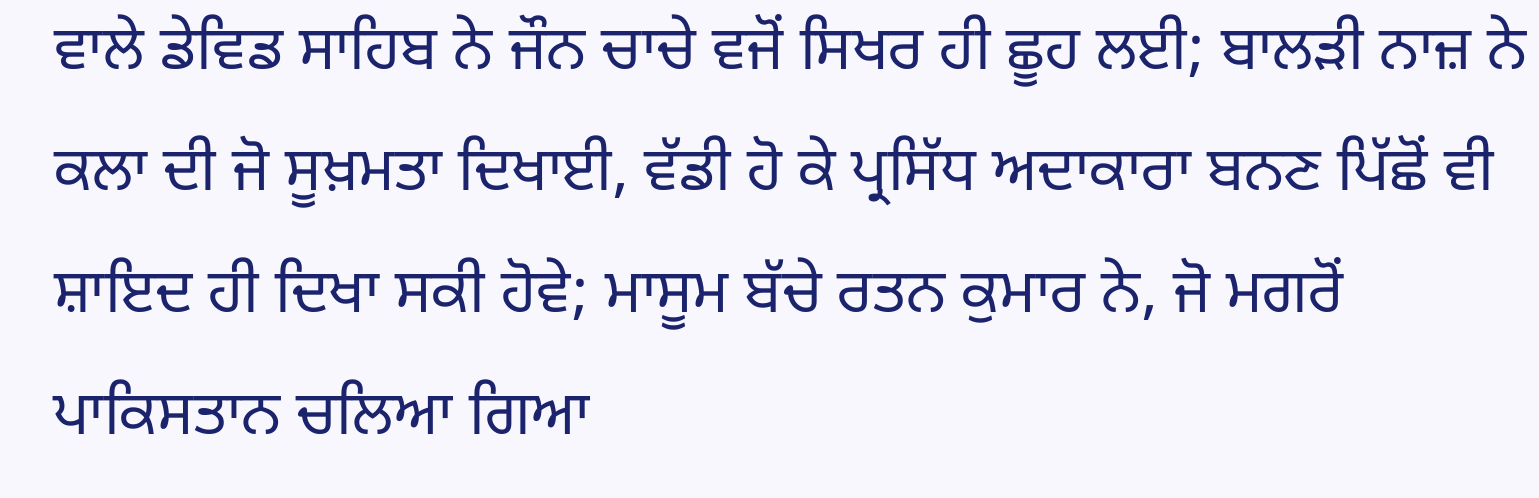ਵਾਲੇ ਡੇਵਿਡ ਸਾਹਿਬ ਨੇ ਜੌਨ ਚਾਚੇ ਵਜੋਂ ਸਿਖਰ ਹੀ ਛੂਹ ਲਈ; ਬਾਲੜੀ ਨਾਜ਼ ਨੇ ਕਲਾ ਦੀ ਜੋ ਸੂਖ਼ਮਤਾ ਦਿਖਾਈ, ਵੱਡੀ ਹੋ ਕੇ ਪ੍ਰਸਿੱਧ ਅਦਾਕਾਰਾ ਬਨਣ ਪਿੱਛੋਂ ਵੀ ਸ਼ਾਇਦ ਹੀ ਦਿਖਾ ਸਕੀ ਹੋਵੇ; ਮਾਸੂਮ ਬੱਚੇ ਰਤਨ ਕੁਮਾਰ ਨੇ, ਜੋ ਮਗਰੋਂ ਪਾਕਿਸਤਾਨ ਚਲਿਆ ਗਿਆ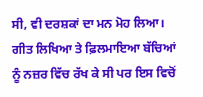ਸੀ, ਵੀ ਦਰਸ਼ਕਾਂ ਦਾ ਮਨ ਮੋਹ ਲਿਆ। ਗੀਤ ਲਿਖਿਆ ਤੇ ਫ਼ਿਲਮਾਇਆ ਬੱਚਿਆਂ ਨੂੰ ਨਜ਼ਰ ਵਿੱਚ ਰੱਖ ਕੇ ਸੀ ਪਰ ਇਸ ਵਿਚੋਂ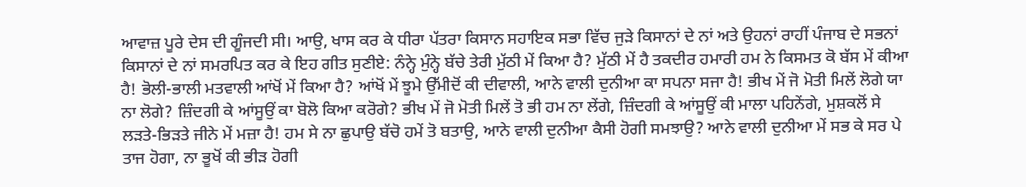ਆਵਾਜ਼ ਪੂਰੇ ਦੇਸ ਦੀ ਗੂੰਜਦੀ ਸੀ। ਆਉ, ਖਾਸ ਕਰ ਕੇ ਧੀਰਾ ਪੱਤਰਾ ਕਿਸਾਨ ਸਹਾਇਕ ਸਭਾ ਵਿੱਚ ਜੁੜੇ ਕਿਸਾਨਾਂ ਦੇ ਨਾਂ ਅਤੇ ਉਹਨਾਂ ਰਾਹੀਂ ਪੰਜਾਬ ਦੇ ਸਭਨਾਂ ਕਿਸਾਨਾਂ ਦੇ ਨਾਂ ਸਮਰਪਿਤ ਕਰ ਕੇ ਇਹ ਗੀਤ ਸੁਣੀਏ: ਨੰਨ੍ਹੇ ਮੁੰਨ੍ਹੇ ਬੱਚੇ ਤੇਰੀ ਮੁੱਠੀ ਮੇਂ ਕਿਆ ਹੈ? ਮੁੱਠੀ ਮੇਂ ਹੈ ਤਕਦੀਰ ਹਮਾਰੀ ਹਮ ਨੇ ਕਿਸਮਤ ਕੋ ਬੱਸ ਮੇਂ ਕੀਆ ਹੈ! ਭੋਲੀ-ਭਾਲੀ ਮਤਵਾਲੀ ਆਂਖੋਂ ਮੇਂ ਕਿਆ ਹੈ? ਆਂਖੋਂ ਮੇਂ ਝੂਮੇ ਉੱਮੀਦੋਂ ਕੀ ਦੀਵਾਲੀ, ਆਨੇ ਵਾਲੀ ਦੁਨੀਆ ਕਾ ਸਪਨਾ ਸਜਾ ਹੈ! ਭੀਖ ਮੇਂ ਜੋ ਮੋਤੀ ਮਿਲੇਂ ਲੋਗੇ ਯਾ ਨਾ ਲੋਗੇ? ਜ਼ਿੰਦਗੀ ਕੇ ਆਂਸੂਉਂ ਕਾ ਬੋਲੋ ਕਿਆ ਕਰੋਗੇ? ਭੀਖ ਮੇਂ ਜੋ ਮੋਤੀ ਮਿਲੇਂ ਤੋ ਭੀ ਹਮ ਨਾ ਲੇਂਗੇ, ਜ਼ਿੰਦਗੀ ਕੇ ਆਂਸੂਉਂ ਕੀ ਮਾਲਾ ਪਹਿਨੇਂਗੇ, ਮੁਸ਼ਕਲੋਂ ਸੇ ਲੜਤੇ-ਭਿੜਤੇ ਜੀਨੇ ਮੇਂ ਮਜ਼ਾ ਹੈ! ਹਮ ਸੇ ਨਾ ਛੁਪਾਉ ਬੱਚੋ ਹਮੇਂ ਤੋ ਬਤਾਉ, ਆਨੇ ਵਾਲੀ ਦੁਨੀਆ ਕੈਸੀ ਹੋਗੀ ਸਮਝਾਉ? ਆਨੇ ਵਾਲੀ ਦੁਨੀਆ ਮੇਂ ਸਭ ਕੇ ਸਰ ਪੇ ਤਾਜ ਹੋਗਾ, ਨਾ ਭੂਖੋਂ ਕੀ ਭੀੜ ਹੋਗੀ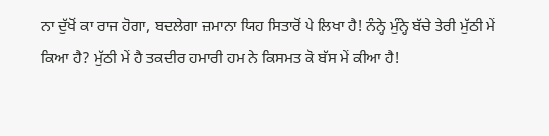ਨਾ ਦੁੱਖੋਂ ਕਾ ਰਾਜ ਹੋਗਾ, ਬਦਲੇਗਾ ਜ਼ਮਾਨਾ ਯਿਹ ਸਿਤਾਰੋਂ ਪੇ ਲਿਖਾ ਹੈ! ਨੰਨ੍ਹੇ ਮੁੰਨ੍ਹੇ ਬੱਚੇ ਤੇਰੀ ਮੁੱਠੀ ਮੇਂ ਕਿਆ ਹੈ? ਮੁੱਠੀ ਮੇਂ ਹੈ ਤਕਦੀਰ ਹਮਾਰੀ ਹਮ ਨੇ ਕਿਸਮਤ ਕੋ ਬੱਸ ਮੇਂ ਕੀਆ ਹੈ!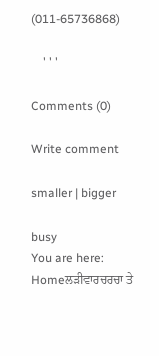(011-65736868)

    ' ' '

Comments (0)

Write comment

smaller | bigger

busy
You are here:   Homeਲੜੀਵਾਰਚਰਚਾ ਤੇ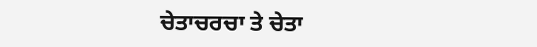ਚੇਤਾਚਰਚਾ ਤੇ ਚੇਤਾ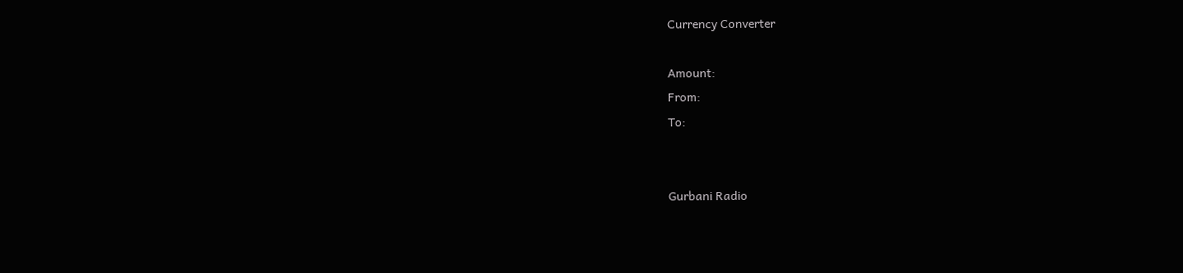Currency Converter

Amount:
From:
To:


Gurbani Radio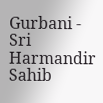Gurbani - Sri Harmandir Sahib